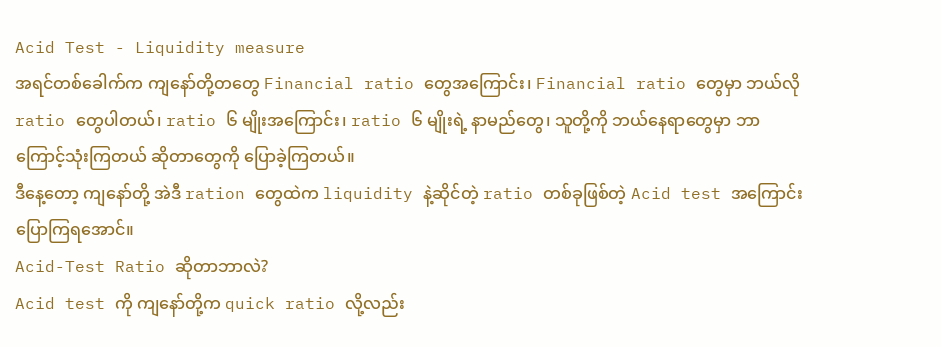Acid Test - Liquidity measure
အရင်တစ်ခေါက်က ကျနော်တို့တတွေ Financial ratio တွေအကြောင်း၊ Financial ratio တွေမှာ ဘယ်လို ratio တွေပါတယ်၊ ratio ၆ မျိုးအကြောင်း၊ ratio ၆ မျိုးရဲ့ နာမည်တွေ၊ သူတို့ကို ဘယ်နေရာတွေမှာ ဘာကြောင့်သုံးကြတယ် ဆိုတာတွေကို ပြောခဲ့ကြတယ်။
ဒီနေ့တော့ ကျနော်တို့ အဲဒီ ration တွေထဲက liquidity နဲ့ဆိုင်တဲ့ ratio တစ်ခုဖြစ်တဲ့ Acid test အကြောင်း ပြောကြရအောင်။
Acid-Test Ratio ဆိုတာဘာလဲ?
Acid test ကို ကျနော်တို့က quick ratio လို့လည်း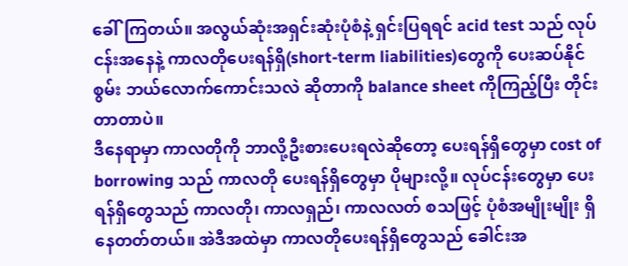ခေါ်ကြတယ်။ အလွယ်ဆုံးအရှင်းဆုံးပုံစံနဲ့ ရှင်းပြရရင် acid test သည် လုပ်ငန်းအနေနဲ့ ကာလတိုပေးရန်ရှိ(short-term liabilities)တွေကို ပေးဆပ်နိုင်စွမ်း ဘယ်လောက်ကောင်းသလဲ ဆိုတာကို balance sheet ကိုကြည့်ပြီး တိုင်းတာတာပဲ။
ဒီနေရာမှာ ကာလတိုကို ဘာလို့ဦးစားပေးရလဲဆိုတော့ ပေးရန်ရှိတွေမှာ cost of borrowing သည် ကာလတို ပေးရန်ရှိတွေမှာ ပိုများလို့။ လုပ်ငန်းတွေမှာ ပေးရန်ရှိတွေသည် ကာလတို၊ ကာလရှည်၊ ကာလလတ် စသဖြင့် ပုံစံအမျိုးမျိုး ရှိနေတတ်တယ်။ အဲဒီအထဲမှာ ကာလတိုပေးရန်ရှိတွေသည် ခေါင်းအ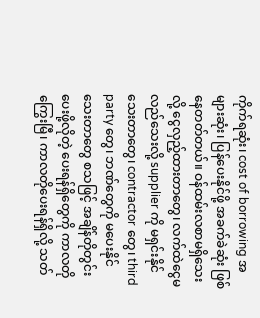ကိုက်ရဆုံး၊ cost of borrowing အများဆုံး၊ ပြန်ပေးနိုင်ဖို့ အခက်ခဲဆုံး ဖြစ်နေတတ်တယ်။ ဝန်ထမ်းလစာမရှိသေးလို့ ငွေလှည့်ထားတာတွေ၊ လက်ထဲငွေမလည်သေးလို့ supplier ကို မရှင်းနိုင်သေးတာတွေ၊ contractor တွေ၊ third party တွေ၊ ဘဏ်တွေကို မပေးနိုင်သေးတာတွေ စသဖြင့် အချိန်တိုတွင်း ပေးဖို့လိုတဲ့ ပေးရန်ရှိတွေကို ကာလတိုကြွေးမြီ၊ ကာလတိုပေးရန်ရှိလို့ သတ်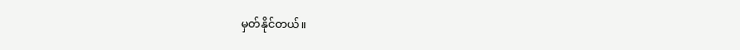မှတ်နိုင်တယ်။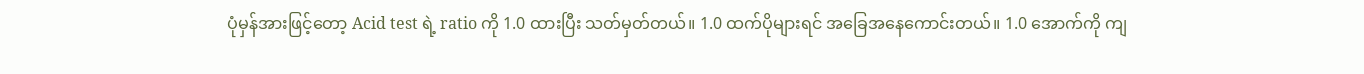ပုံမှန်အားဖြင့်တော့ Acid test ရဲ့ ratio ကို 1.0 ထားပြီး သတ်မှတ်တယ်။ 1.0 ထက်ပိုများရင် အခြေအနေကောင်းတယ်။ 1.0 အောက်ကို ကျ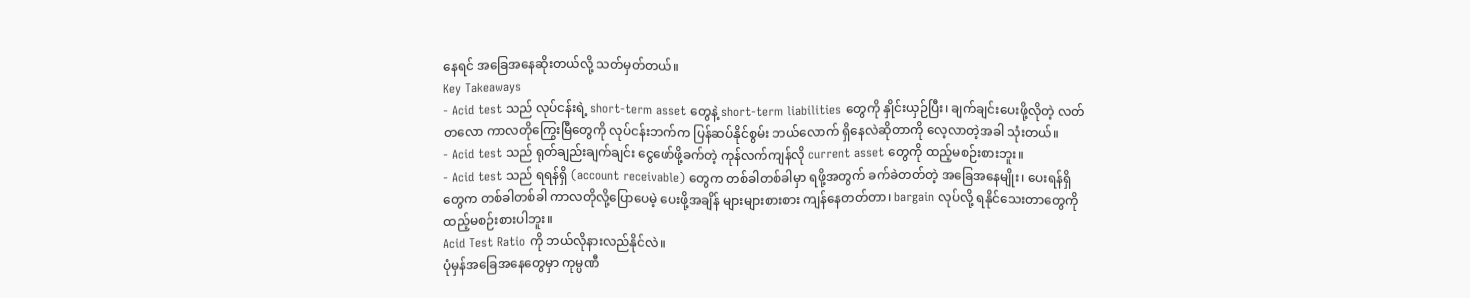နေရင် အခြေအနေဆိုးတယ်လို့ သတ်မှတ်တယ်။
Key Takeaways
- Acid test သည် လုပ်ငန်းရဲ့ short-term asset တွေနဲ့ short-term liabilities တွေကို နှိုင်းယှဉ်ပြီး၊ ချက်ချင်းပေးဖို့လိုတဲ့ လတ်တလော ကာလတိုကြွေးမြီတွေကို လုပ်ငန်းဘက်က ပြန်ဆပ်နိုင်စွမ်း ဘယ်လောက် ရှိနေလဲဆိုတာကို လေ့လာတဲ့အခါ သုံးတယ်။
- Acid test သည် ရုတ်ချည်းချက်ချင်း ငွေဖော်ဖို့ခက်တဲ့ ကုန်လက်ကျန်လို current asset တွေကို ထည့်မစဉ်းစားဘူး။
- Acid test သည် ရရန်ရှိ (account receivable) တွေက တစ်ခါတစ်ခါမှာ ရဖို့အတွက် ခက်ခဲတတ်တဲ့ အခြေအနေမျိုး၊ ပေးရန်ရှိတွေက တစ်ခါတစ်ခါ ကာလတိုလို့ပြောပေမဲ့ ပေးဖို့အချိန် များများစားစား ကျန်နေတတ်တာ၊ bargain လုပ်လို့ ရနိုင်သေးတာတွေကို ထည့်မစဉ်းစားပါဘူး။
Acid Test Ratio ကို ဘယ်လိုနားလည်နိုင်လဲ။
ပုံမှန်အခြေအနေတွေမှာ ကုမ္ပဏီ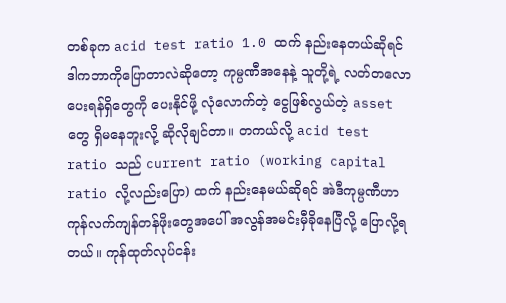တစ်ခုက acid test ratio 1.0 ထက် နည်းနေတယ်ဆိုရင် ဒါကဘာကိုပြောတာလဲဆိုတော့ ကုမ္ပဏီအနေနဲ့ သူတို့ရဲ့ လတ်တလော ပေးရန်ရှိတွေကို ပေးနိုင်ဖို့ လုံလောက်တဲ့ ငွေဖြစ်လွယ်တဲ့ asset တွေ ရှိမနေဘူးလို့ ဆိုလိုချင်တာ။ တကယ်လို့ acid test ratio သည် current ratio (working capital ratio လို့လည်းပြော) ထက် နည်းနေမယ်ဆိုရင် အဲဒီကုမ္ပဏီဟာ ကုန်လက်ကျန်တန်ဖိုးတွေအပေါ် အလွန်အမင်းမှီခိုနေပြီလို့ ပြောလို့ရတယ်။ ကုန်ထုတ်လုပ်ငန်း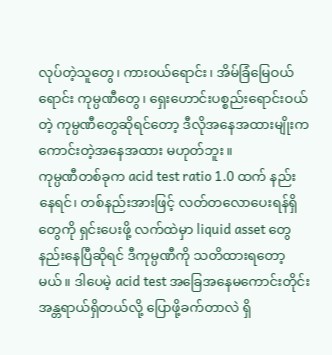လုပ်တဲ့သူတွေ၊ ကားဝယ်ရောင်း၊ အိမ်ခြံမြေဝယ်ရောင်း ကုမ္ပဏီတွေ၊ ရှေးဟောင်းပစ္စည်းရောင်းဝယ်တဲ့ ကုမ္ပဏီတွေဆိုရင်တော့ ဒီလိုအနေအထားမျိုးက ကောင်းတဲ့အနေအထား မဟုတ်ဘူး။
ကုမ္ပဏီတစ်ခုက acid test ratio 1.0 ထက် နည်းနေရင်၊ တစ်နည်းအားဖြင့် လတ်တလောပေးရန်ရှိတွေကို ရှင်းပေးဖို့ လက်ထဲမှာ liquid asset တွေ နည်းနေပြီဆိုရင် ဒီကုမ္ပဏီကို သတိထားရတော့မယ်။ ဒါပေမဲ့ acid test အခြေအနေမကောင်းတိုင်း အန္တရာယ်ရှိတယ်လို့ ပြောဖို့ခက်တာလဲ ရှိ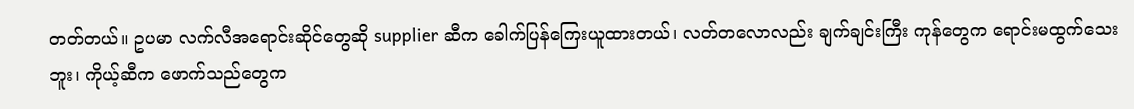တတ်တယ်။ ဥပမာ လက်လီအရောင်းဆိုင်တွေဆို supplier ဆီက ခေါက်ပြန်ကြေးယူထားတယ်၊ လတ်တလောလည်း ချက်ချင်းကြီး ကုန်တွေက ရောင်းမထွက်သေးဘူး၊ ကိုယ့်ဆီက ဖောက်သည်တွေက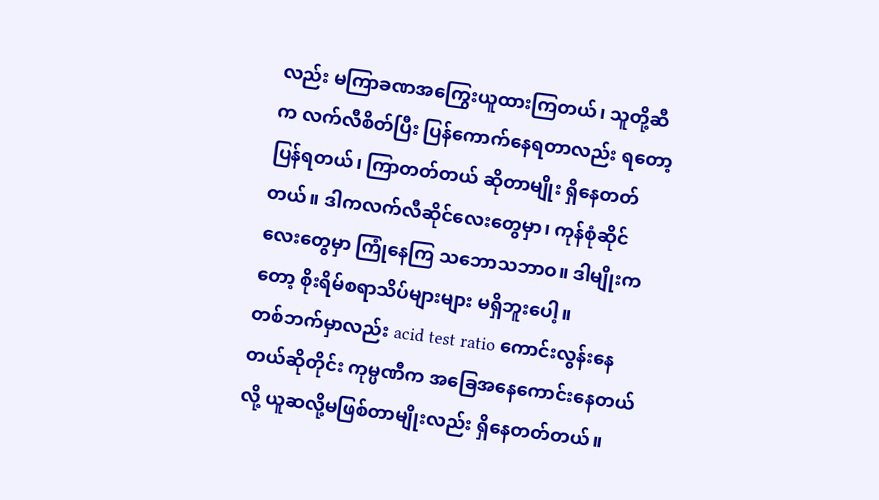လည်း မကြာခဏအကြွေးယူထားကြတယ်၊ သူတို့ဆီက လက်လီစိတ်ပြီး ပြန်ကောက်နေရတာလည်း ရတော့ပြန်ရတယ်၊ ကြာတတ်တယ် ဆိုတာမျိုး ရှိနေတတ်တယ်။ ဒါကလက်လီဆိုင်လေးတွေမှာ၊ ကုန်စုံဆိုင်လေးတွေမှာ ကြုံနေကြ သဘောသဘာဝ။ ဒါမျိုးကတော့ စိုးရိမ်စရာသိပ်များများ မရှိဘူးပေါ့။
တစ်ဘက်မှာလည်း acid test ratio ကောင်းလွန်းနေတယ်ဆိုတိုင်း ကုမ္ပဏီက အခြေအနေကောင်းနေတယ်လို့ ယူဆလို့မဖြစ်တာမျိုးလည်း ရှိနေတတ်တယ်။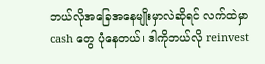ဘယ်လိုအခြေအနေမျိုးမှာလဲဆိုရင် လက်ထဲမှာ cash တွေ ပုံနေတယ်၊ ဒါကိုဘယ်လို reinvest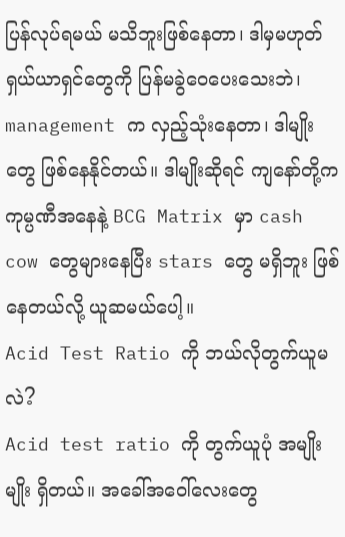ပြန်လုပ်ရမယ် မသိဘူးဖြစ်နေတာ၊ ဒါမှမဟုတ် ရှယ်ယာရှင်တွေကို ပြန်မခွဲဝေပေးသေးဘဲ၊ management က လှည့်သုံးနေတာ၊ ဒါမျိုးတွေ ဖြစ်နေနိုင်တယ်။ ဒါမျိုးဆိုရင် ကျနော်တို့က ကုမ္ပဏီအနေနဲ့ BCG Matrix မှာ cash cow တွေများနေပြီး stars တွေ မရှိဘူး ဖြစ်နေတယ်လို့ ယူဆမယ်ပေါ့။
Acid Test Ratio ကို ဘယ်လိုတွက်ယူမလဲ?
Acid test ratio ကို တွက်ယူပုံ အမျိုးမျိုး ရှိတယ်။ အခေါ်အဝေါ်လေးတွေ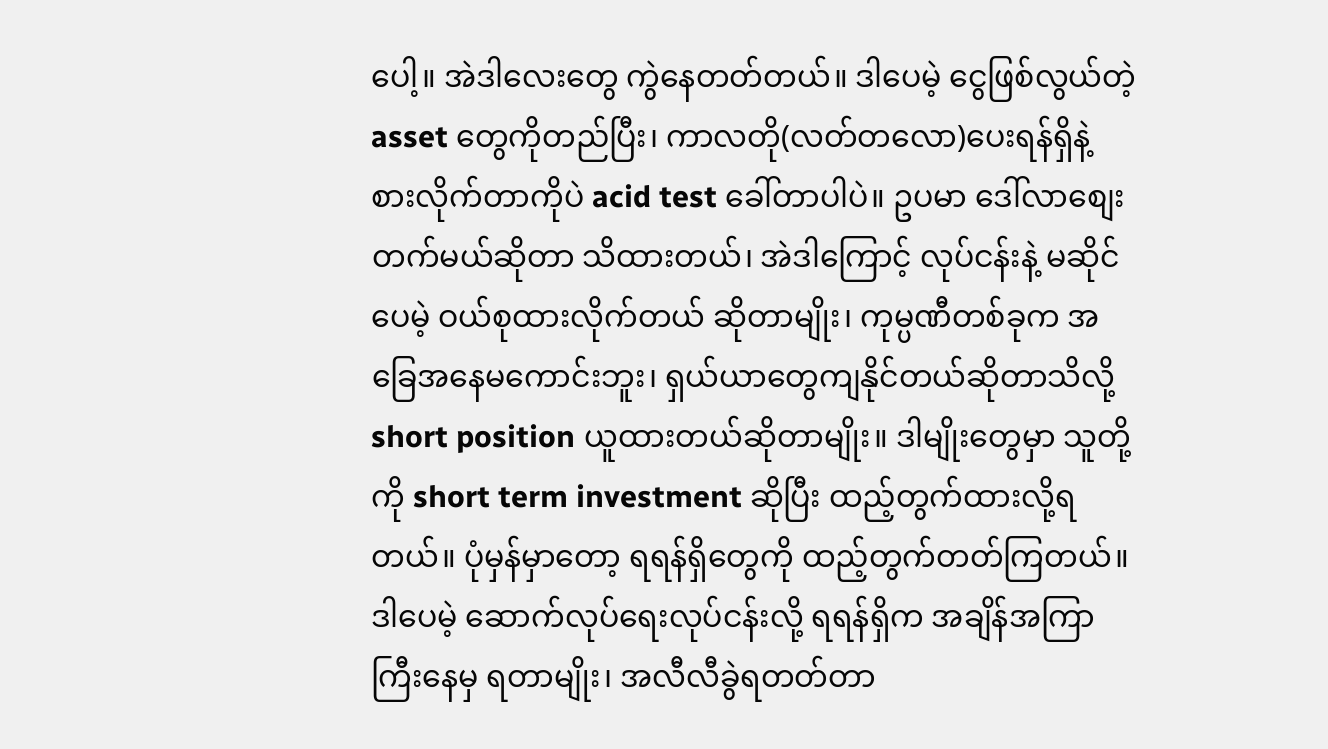ပေါ့။ အဲဒါလေးတွေ ကွဲနေတတ်တယ်။ ဒါပေမဲ့ ငွေဖြစ်လွယ်တဲ့ asset တွေကိုတည်ပြီး၊ ကာလတို(လတ်တလော)ပေးရန်ရှိနဲ့ စားလိုက်တာကိုပဲ acid test ခေါ်တာပါပဲ။ ဥပမာ ဒေါ်လာစျေးတက်မယ်ဆိုတာ သိထားတယ်၊ အဲဒါကြောင့် လုပ်ငန်းနဲ့ မဆိုင်ပေမဲ့ ဝယ်စုထားလိုက်တယ် ဆိုတာမျိုး၊ ကုမ္ပဏီတစ်ခုက အခြေအနေမကောင်းဘူး၊ ရှယ်ယာတွေကျနိုင်တယ်ဆိုတာသိလို့ short position ယူထားတယ်ဆိုတာမျိုး။ ဒါမျိုးတွေမှာ သူတို့ကို short term investment ဆိုပြီး ထည့်တွက်ထားလို့ရတယ်။ ပုံမှန်မှာတော့ ရရန်ရှိတွေကို ထည့်တွက်တတ်ကြတယ်။ ဒါပေမဲ့ ဆောက်လုပ်ရေးလုပ်ငန်းလို့ ရရန်ရှိက အချိန်အကြာကြီးနေမှ ရတာမျိုး၊ အလီလီခွဲရတတ်တာ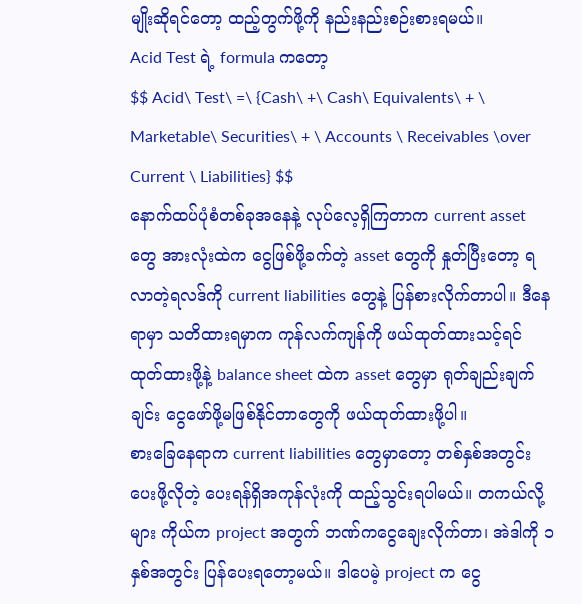မျိုးဆိုရင်တော့ ထည့်တွက်ဖို့ကို နည်းနည်းစဉ်းစားရမယ်။
Acid Test ရဲ့ formula ကတော့
$$ Acid\ Test\ =\ {Cash\ +\ Cash\ Equivalents\ + \ Marketable\ Securities\ + \ Accounts \ Receivables \over Current \ Liabilities} $$
နောက်ထပ်ပုံစံတစ်ခုအနေနဲ့ လုပ်လေ့ရှိကြတာက current asset တွေ အားလုံးထဲက ငွေဖြစ်ဖို့ခက်တဲ့ asset တွေကို နှုတ်ပြီးတော့ ရလာတဲ့ရလဒ်ကို current liabilities တွေနဲ့ ပြန်စားလိုက်တာပါ။ ဒီနေရာမှာ သတိထားရမှာက ကုန်လက်ကျန်ကို ဖယ်ထုတ်ထားသင့်ရင် ထုတ်ထားဖို့နဲ့ balance sheet ထဲက asset တွေမှာ ရုတ်ချည်းချက်ချင်း ငွေဖော်ဖို့မဖြစ်နိုင်တာတွေကို ဖယ်ထုတ်ထားဖို့ပါ။
စားခြေနေရာက current liabilities တွေမှာတော့ တစ်နှစ်အတွင်းပေးဖို့လိုတဲ့ ပေးရန်ရှိအကုန်လုံးကို ထည့်သွင်းရပါမယ်။ တကယ်လို့များ ကိုယ်က project အတွက် ဘဏ်ကငွေချေးလိုက်တာ၊ အဲဒါကို ၁ နှစ်အတွင်း ပြန်ပေးရတော့မယ်။ ဒါပေမဲ့ project က ငွေ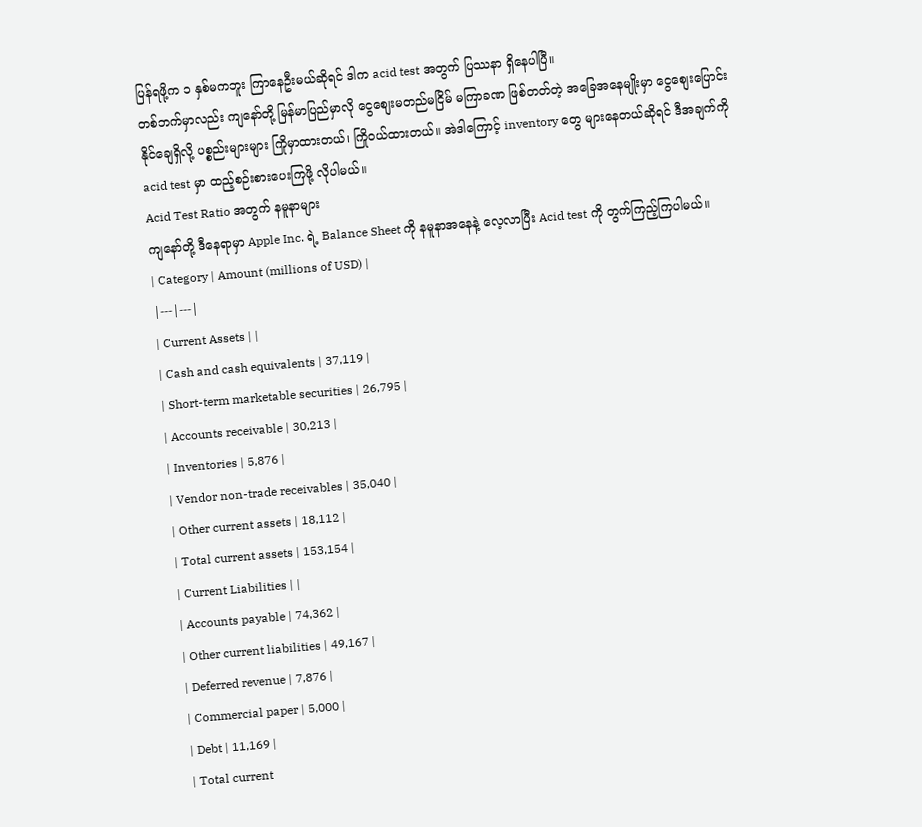ပြန်ရဖို့က ၁ နှစ်မကဘူး ကြာနေဦးမယ်ဆိုရင် ဒါက acid test အတွက် ပြဿနာ ရှိနေပါပြီ။
တစ်ဘက်မှာလည်း ကျနော်တို့ မြန်မာပြည်မှာလို ငွေစျေးမတည်မငြိမ် မကြာခဏ ဖြစ်တတ်တဲ့ အခြေအနေမျိုးမှာ ငွေစျေးပြောင်းနိုင်ချေရှိလို့ ပစ္စည်းများများ ကြိုမှာထားတယ်၊ ကြိုဝယ်ထားတယ်။ အဲဒါကြောင့် inventory တွေ များနေတယ်ဆိုရင် ဒီအချက်ကို acid test မှာ ထည့်စဉ်းစားပေးကြဖို့ လိုပါမယ်။
Acid Test Ratio အတွက် နမူနာများ
ကျနော်တို့ ဒီနေရာမှာ Apple Inc. ရဲ့ Balance Sheet ကို နမူနာအနေနဲ့ လေ့လာပြီး Acid test ကို တွက်ကြည့်ကြပါမယ်။
| Category | Amount (millions of USD) |
|---|---|
| Current Assets | |
| Cash and cash equivalents | 37,119 |
| Short-term marketable securities | 26,795 |
| Accounts receivable | 30,213 |
| Inventories | 5,876 |
| Vendor non-trade receivables | 35,040 |
| Other current assets | 18,112 |
| Total current assets | 153,154 |
| Current Liabilities | |
| Accounts payable | 74,362 |
| Other current liabilities | 49,167 |
| Deferred revenue | 7,876 |
| Commercial paper | 5,000 |
| Debt | 11,169 |
| Total current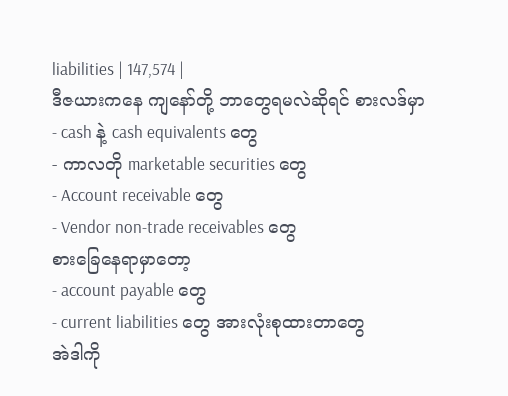liabilities | 147,574 |
ဒီဇယားကနေ ကျနော်တို့ ဘာတွေရမလဲဆိုရင် စားလဒ်မှာ
- cash နဲ့ cash equivalents တွေ
- ကာလတို marketable securities တွေ
- Account receivable တွေ
- Vendor non-trade receivables တွေ
စားခြေနေရာမှာတော့
- account payable တွေ
- current liabilities တွေ အားလုံးစုထားတာတွေ
အဲဒါကို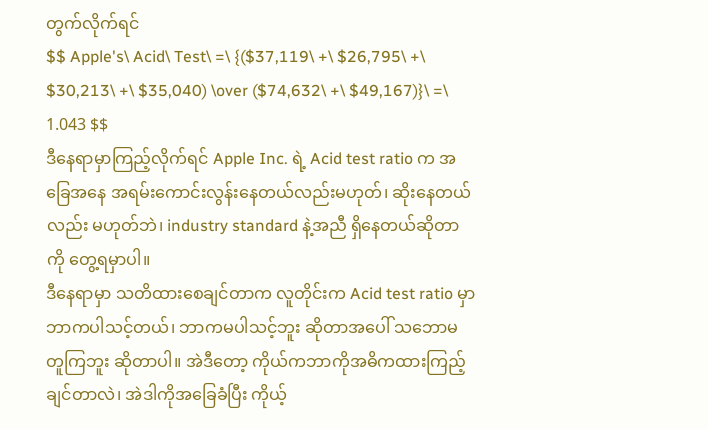တွက်လိုက်ရင်
$$ Apple's\ Acid\ Test\ =\ {($37,119\ +\ $26,795\ +\ $30,213\ +\ $35,040) \over ($74,632\ +\ $49,167)}\ =\ 1.043 $$
ဒီနေရာမှာကြည့်လိုက်ရင် Apple Inc. ရဲ့ Acid test ratio က အခြေအနေ အရမ်းကောင်းလွန်းနေတယ်လည်းမဟုတ်၊ ဆိုးနေတယ်လည်း မဟုတ်ဘဲ၊ industry standard နဲ့အညီ ရှိနေတယ်ဆိုတာကို တွေ့ရမှာပါ။
ဒီနေရာမှာ သတိထားစေချင်တာက လူတိုင်းက Acid test ratio မှာ ဘာကပါသင့်တယ်၊ ဘာကမပါသင့်ဘူး ဆိုတာအပေါ် သဘောမတူကြဘူး ဆိုတာပါ။ အဲဒီတော့ ကိုယ်ကဘာကိုအဓိကထားကြည့်ချင်တာလဲ၊ အဲဒါကိုအခြေခံပြီး ကိုယ့်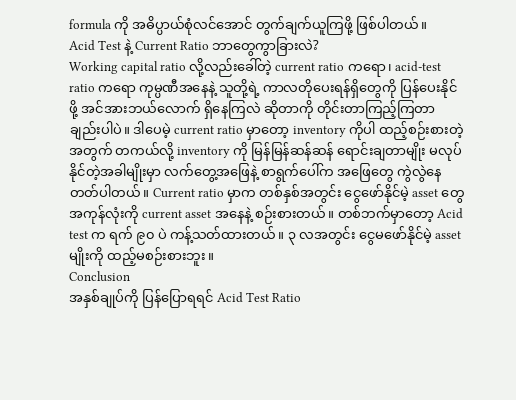formula ကို အဓိပ္ပာယ်စုံလင်အောင် တွက်ချက်ယူကြဖို့ ဖြစ်ပါတယ်။
Acid Test နဲ့ Current Ratio ဘာတွေကွာခြားလဲ?
Working capital ratio လို့လည်းခေါ်တဲ့ current ratio ကရော၊ acid-test ratio ကရော ကုမ္ပဏီအနေနဲ့ သူတို့ရဲ့ ကာလတိုပေးရန်ရှိတွေကို ပြန်ပေးနိုင်ဖို့ အင်အားဘယ်လောက် ရှိနေကြလဲ ဆိုတာကို တိုင်းတာကြည့်ကြတာချည်းပါပဲ။ ဒါပေမဲ့ current ratio မှာတော့ inventory ကိုပါ ထည့်စဉ်းစားတဲ့အတွက် တကယ်လို့ inventory ကို မြန်မြန်ဆန်ဆန် ရောင်းချတာမျိုး မလုပ်နိုင်တဲ့အခါမျိုးမှာ လက်တွေ့အဖြေနဲ့ စာရွက်ပေါ်က အဖြေတွေ ကွဲလွဲနေတတ်ပါတယ်။ Current ratio မှာက တစ်နှစ်အတွင်း ငွေဖော်နိုင်မဲ့ asset တွေ အကုန်လုံးကို current asset အနေနဲ့ စဉ်းစားတယ်။ တစ်ဘက်မှာတော့ Acid test က ရက် ၉၀ ပဲ ကန့်သတ်ထားတယ်။ ၃ လအတွင်း ငွေမဖော်နိုင်မဲ့ asset မျိုးကို ထည့်မစဉ်းစားဘူး။
Conclusion
အနှစ်ချုပ်ကို ပြန်ပြောရရင် Acid Test Ratio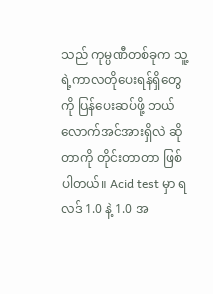သည် ကုမ္ပဏီတစ်ခုက သူ့ရဲ့ကာလတိုပေးရန်ရှိတွေကို ပြန်ပေးဆပ်ဖို့ ဘယ်လောက်အင်အားရှိလဲ ဆိုတာကို တိုင်းတာတာ ဖြစ်ပါတယ်။ Acid test မှာ ရလဒ် 1.0 နဲ့ 1.0 အ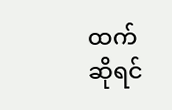ထက်ဆိုရင်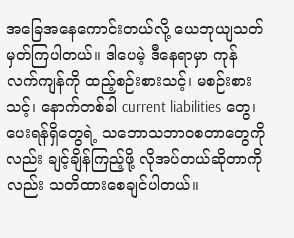အခြေအနေကောင်းတယ်လို့ ယေဘုယျသတ်မှတ်ကြပါတယ်။ ဒါပေမဲ့ ဒီနေရာမှာ ကုန်လက်ကျန်ကို ထည့်စဉ်းစားသင့်၊ မစဉ်းစားသင့်၊ နောက်တစ်ခါ current liabilities တွေ၊ ပေးရန်ရှိတွေရဲ့ သဘောသဘာဝစတာတွေကိုလည်း ချင့်ချိန်ကြည့်ဖို့ လိုအပ်တယ်ဆိုတာကိုလည်း သတိထားစေချင်ပါတယ်။